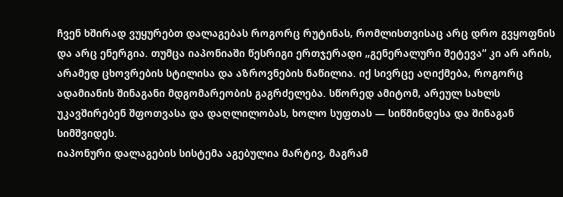ჩვენ ხშირად ვუყურებთ დალაგებას როგორც რუტინას, რომლისთვისაც არც დრო გვყოფნის და არც ენერგია. თუმცა იაპონიაში წესრიგი ერთჯერადი „გენერალური შეტევა“ კი არ არის, არამედ ცხოვრების სტილისა და აზროვნების ნაწილია. იქ სივრცე აღიქმება, როგორც ადამიანის შინაგანი მდგომარეობის გაგრძელება. სწორედ ამიტომ, არეულ სახლს უკავშირებენ შფოთვასა და დაღლილობას, ხოლო სუფთას — სიწმინდესა და შინაგან სიმშვიდეს.
იაპონური დალაგების სისტემა აგებულია მარტივ, მაგრამ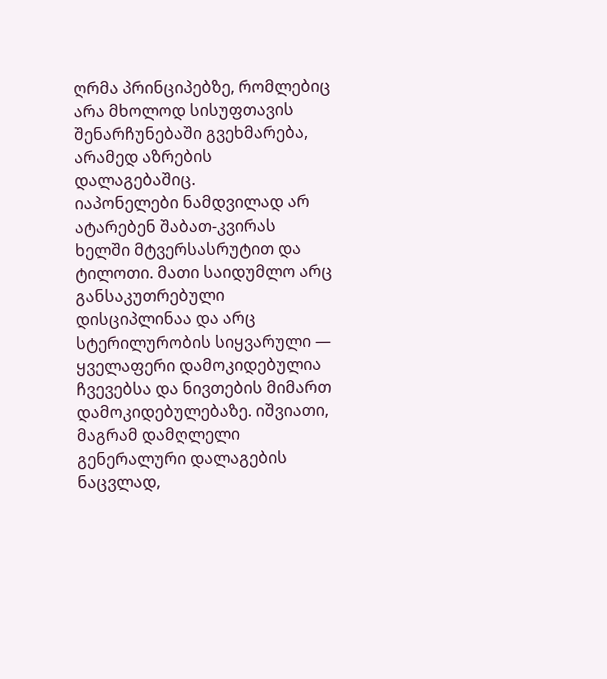ღრმა პრინციპებზე, რომლებიც არა მხოლოდ სისუფთავის შენარჩუნებაში გვეხმარება, არამედ აზრების დალაგებაშიც.
იაპონელები ნამდვილად არ ატარებენ შაბათ-კვირას ხელში მტვერსასრუტით და ტილოთი. მათი საიდუმლო არც განსაკუთრებული დისციპლინაა და არც სტერილურობის სიყვარული — ყველაფერი დამოკიდებულია ჩვევებსა და ნივთების მიმართ დამოკიდებულებაზე. იშვიათი, მაგრამ დამღლელი გენერალური დალაგების ნაცვლად,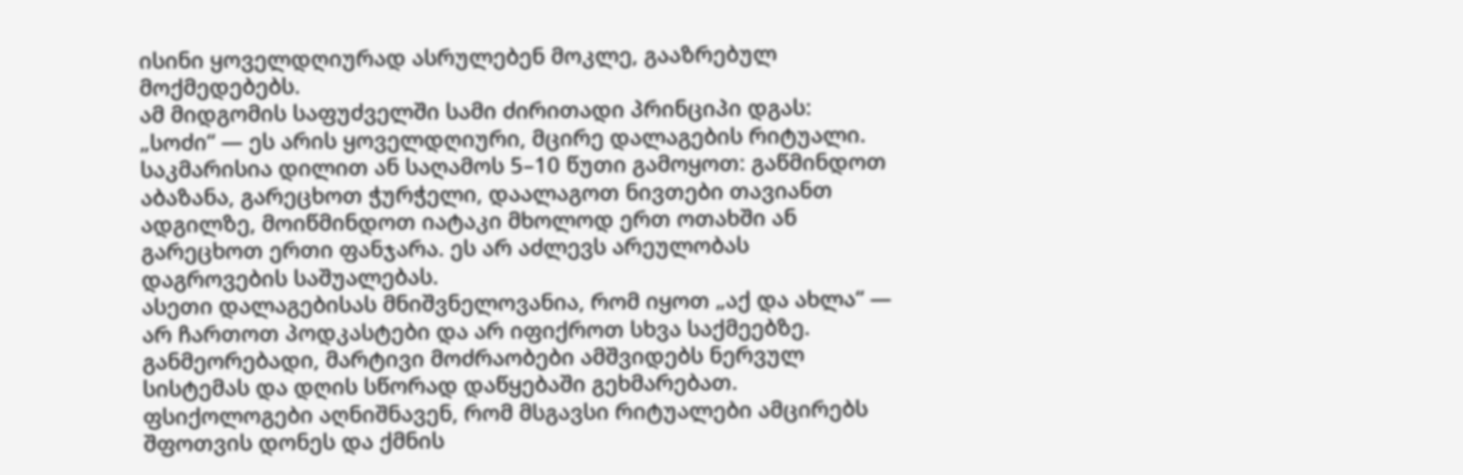ისინი ყოველდღიურად ასრულებენ მოკლე, გააზრებულ მოქმედებებს.
ამ მიდგომის საფუძველში სამი ძირითადი პრინციპი დგას:
„სოძი“ — ეს არის ყოველდღიური, მცირე დალაგების რიტუალი. საკმარისია დილით ან საღამოს 5–10 წუთი გამოყოთ: გაწმინდოთ აბაზანა, გარეცხოთ ჭურჭელი, დაალაგოთ ნივთები თავიანთ ადგილზე, მოიწმინდოთ იატაკი მხოლოდ ერთ ოთახში ან გარეცხოთ ერთი ფანჯარა. ეს არ აძლევს არეულობას დაგროვების საშუალებას.
ასეთი დალაგებისას მნიშვნელოვანია, რომ იყოთ „აქ და ახლა“ — არ ჩართოთ პოდკასტები და არ იფიქროთ სხვა საქმეებზე. განმეორებადი, მარტივი მოძრაობები ამშვიდებს ნერვულ სისტემას და დღის სწორად დაწყებაში გეხმარებათ. ფსიქოლოგები აღნიშნავენ, რომ მსგავსი რიტუალები ამცირებს შფოთვის დონეს და ქმნის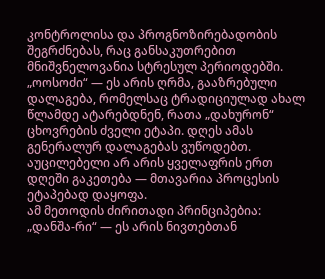კონტროლისა და პროგნოზირებადობის შეგრძნებას, რაც განსაკუთრებით მნიშვნელოვანია სტრესულ პერიოდებში.
„ოოსოძი“ — ეს არის ღრმა, გააზრებული დალაგება, რომელსაც ტრადიციულად ახალ წლამდე ატარებდნენ, რათა „დახურონ“ ცხოვრების ძველი ეტაპი. დღეს ამას გენერალურ დალაგებას ვუწოდებთ. აუცილებელი არ არის ყველაფრის ერთ დღეში გაკეთება — მთავარია პროცესის ეტაპებად დაყოფა.
ამ მეთოდის ძირითადი პრინციპებია:
„დანშა-რი“ — ეს არის ნივთებთან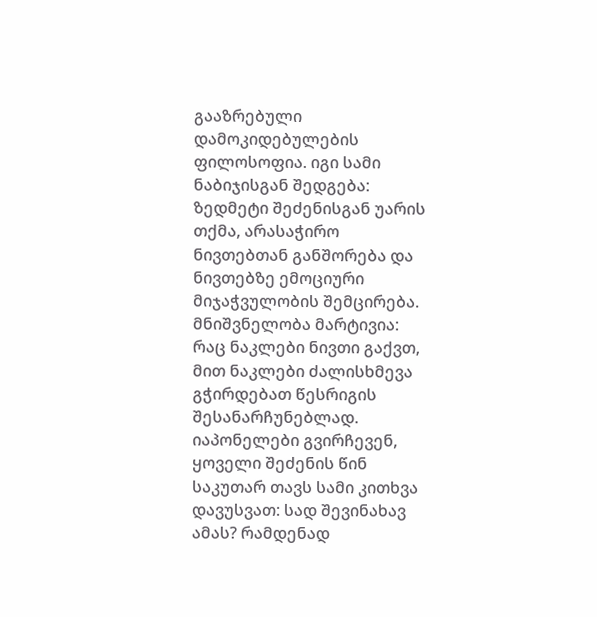გააზრებული დამოკიდებულების ფილოსოფია. იგი სამი ნაბიჯისგან შედგება: ზედმეტი შეძენისგან უარის თქმა, არასაჭირო ნივთებთან განშორება და ნივთებზე ემოციური მიჯაჭვულობის შემცირება.
მნიშვნელობა მარტივია: რაც ნაკლები ნივთი გაქვთ, მით ნაკლები ძალისხმევა გჭირდებათ წესრიგის შესანარჩუნებლად.
იაპონელები გვირჩევენ, ყოველი შეძენის წინ საკუთარ თავს სამი კითხვა დავუსვათ: სად შევინახავ ამას? რამდენად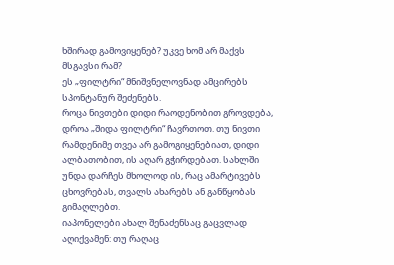ხშირად გამოვიყენებ? უკვე ხომ არ მაქვს მსგავსი რამ?
ეს „ფილტრი“ მნიშვნელოვნად ამცირებს სპონტანურ შეძენებს.
როცა ნივთები დიდი რაოდენობით გროვდება, დროა „შიდა ფილტრი“ ჩავრთოთ. თუ ნივთი რამდენიმე თვეა არ გამოგიყენებიათ, დიდი ალბათობით, ის აღარ გჭირდებათ. სახლში უნდა დარჩეს მხოლოდ ის, რაც ამარტივებს ცხოვრებას, თვალს ახარებს ან განწყობას გიმაღლებთ.
იაპონელები ახალ შენაძენსაც გაცვლად აღიქვამენ: თუ რაღაც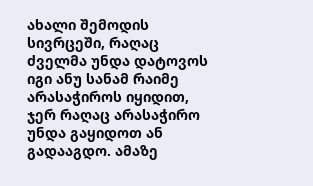ახალი შემოდის სივრცეში, რაღაც ძველმა უნდა დატოვოს იგი ანუ სანამ რაიმე არასაჭიროს იყიდით, ჯერ რაღაც არასაჭირო უნდა გაყიდოთ ან გადააგდო. ამაზე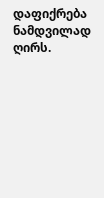დაფიქრება ნამდვილად ღირს.